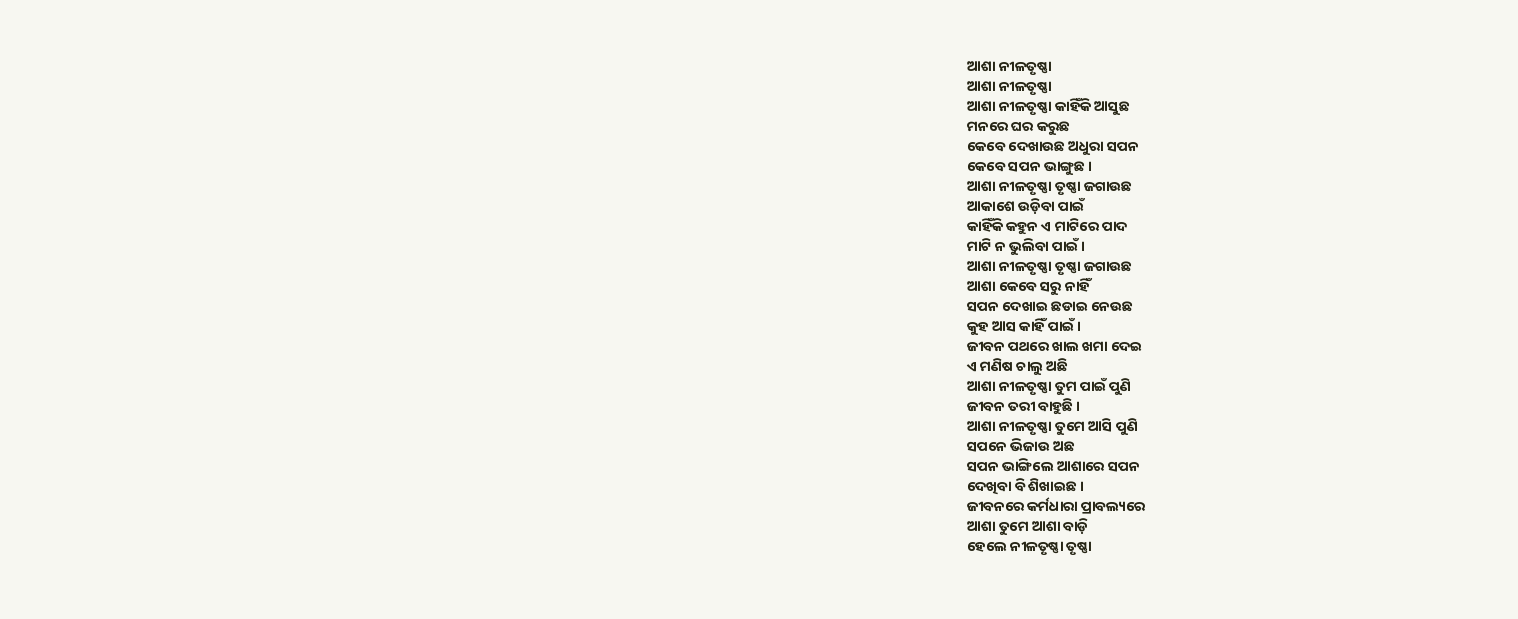ଆଶା ନୀଳତୃଷ୍ଣା
ଆଶା ନୀଳତୃଷ୍ଣା
ଆଶା ନୀଳତୃଷ୍ଣା କାହିଁକି ଆସୁଛ
ମନରେ ଘର କରୁଛ
କେବେ ଦେଖାଉଛ ଅଧୁରା ସପନ
କେବେ ସପନ ଭାଙ୍ଗୁଛ ।
ଆଶା ନୀଳତୃଷ୍ଣା ତୃଷ୍ଣା ଜଗାଉଛ
ଆକାଶେ ଉଡ଼ିବା ପାଇଁ
କାହିଁକି କହୁନ ଏ ମାଟିରେ ପାଦ
ମାଟି ନ ଭୁଲିବା ପାଇଁ ।
ଆଶା ନୀଳତୃଷ୍ଣା ତୃଷ୍ଣା ଜଗାଉଛ
ଆଶା କେବେ ସରୁ ନାହିଁ
ସପନ ଦେଖାଇ ଛଡାଇ ନେଉଛ
କୁହ ଆସ କାହିଁ ପାଇଁ ।
ଜୀବନ ପଥରେ ଖାଲ ଖମା ଦେଇ
ଏ ମଣିଷ ଚାଲୁ ଅଛି
ଆଶା ନୀଳତୃଷ୍ଣା ତୁମ ପାଇଁ ପୁଣି
ଜୀବନ ତରୀ ବାହୁଛି ।
ଆଶା ନୀଳତୃଷ୍ଣା ତୁମେ ଆସି ପୁଣି
ସପନେ ଭିଜାଉ ଅଛ
ସପନ ଭାଙ୍ଗିଲେ ଆଶାରେ ସପନ
ଦେଖିବା ବି ଶିଖାଇଛ ।
ଜୀବନରେ କର୍ମଧାରା ପ୍ରାବଲ୍ୟରେ
ଆଶା ତୁମେ ଆଶା ବାଡ଼ି
ହେଲେ ନୀଳତୃଷ୍ଣା ତୃଷ୍ଣା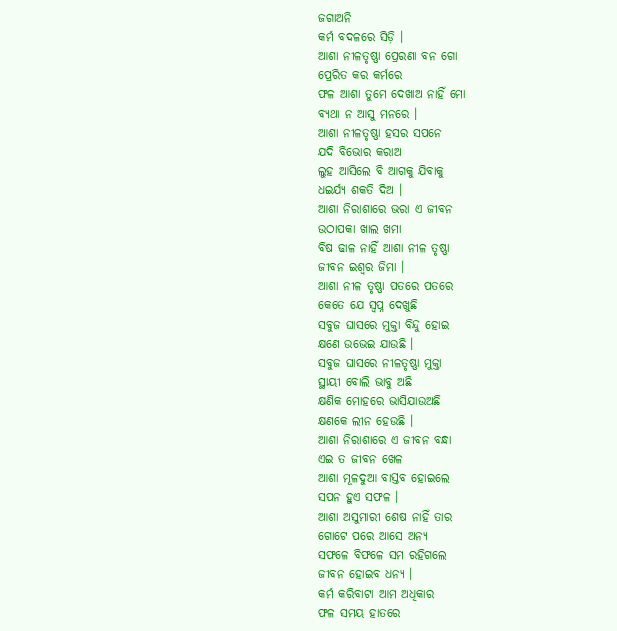ଜଗାଅନି
କର୍ମ ବଦଳରେ ସିଡ଼ି ।
ଆଶା ନୀଳତୃଷ୍ଣା ପ୍ରେରଣା ବନ ଗୋ
ପ୍ରେରିତ କର କର୍ମରେ
ଫଳ ଆଶା ତୁମେ ଦେଖାଅ ନାହିଁ ମୋ
ବ୍ୟଥା ନ ଆସୁ ମନରେ ।
ଆଶା ନୀଳତୃଷ୍ଣା ହସର ସପନେ
ଯଦି ବିଭୋର କରାଅ
ଲୁହ ଆସିଲେ ବି ଆଗକୁ ଯିବାକୁ
ଧଇର୍ଯ୍ୟ ଶକତି ଦିଅ ।
ଆଶା ନିରାଶାରେ ଭରା ଏ ଜୀବନ
ଉଠାପକା ଖାଲ ଖମା
ବିଷ ଢାଳ ନାହିଁ ଆଶା ନୀଳ ତୃଷ୍ଣା
ଜୀବନ ଇଶ୍ଵର ଜିମା ।
ଆଶା ନୀଳ ତୃଷ୍ଣା ପତରେ ପତରେ
କେତେ ଯେ ସ୍ୱପ୍ନ ଦେଖୁଛି
ସବୁଜ ଘାସରେ ମୁକ୍ତା ବିନ୍ଦୁ ହୋଇ
କ୍ଷଣେ ଉଭେଇ ଯାଉଛି ।
ସବୁଜ ଘାସରେ ନୀଳତୃଷ୍ଣା ମୁକ୍ତା
ସ୍ଥାୟୀ ବୋଲି ଭାବୁ ଅଛି
କ୍ଷଣିକ ମୋହରେ ଭାସିଯାଉଅଛି
କ୍ଷଣକେ ଲୀନ ହେଉଛି ।
ଆଶା ନିରାଶାରେ ଏ ଜୀବନ ବନ୍ଧା
ଏଇ ତ ଜୀବନ ଖେଳ
ଆଶା ମୂଳଦୁଆ ବାସ୍ତବ ହୋଇଲେ
ସପନ ହୁଏ ସଫଳ ।
ଆଶା ଅସୁମାରୀ ଶେଷ ନାହିଁ ତାର
ଗୋଟେ ପରେ ଆସେ ଅନ୍ୟ
ସଫଳେ ବିଫଳେ ସମ ରହିଗଲେ
ଜୀବନ ହୋଇବ ଧନ୍ୟ ।
କର୍ମ କରିବାଟା ଆମ ଅଧିକାର
ଫଳ ସମୟ ହାତରେ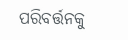ପରିବର୍ତ୍ତନକୁ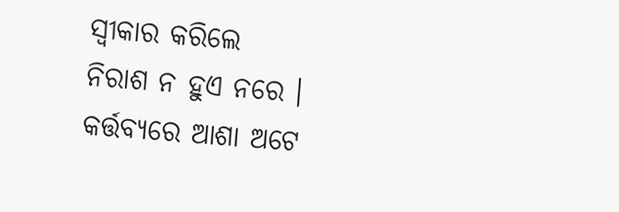ସ୍ଵୀକାର କରିଲେ
ନିରାଶ ନ ହୁଏ ନରେ ।
କର୍ତ୍ତବ୍ୟରେ ଆଶା ଅଟେ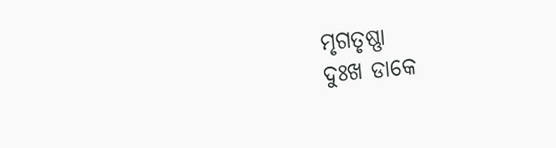ମୃଗତୃଷ୍ଣା
ଦୁଃଖ ଡାକେ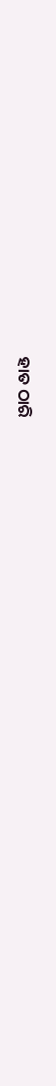ହାତ ଠାରି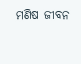ମଣିଷ ଜୀବନ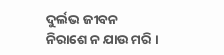ଦୁର୍ଲଭ ଜୀବନ
ନିରାଶେ ନ ଯାଉ ମରି ।